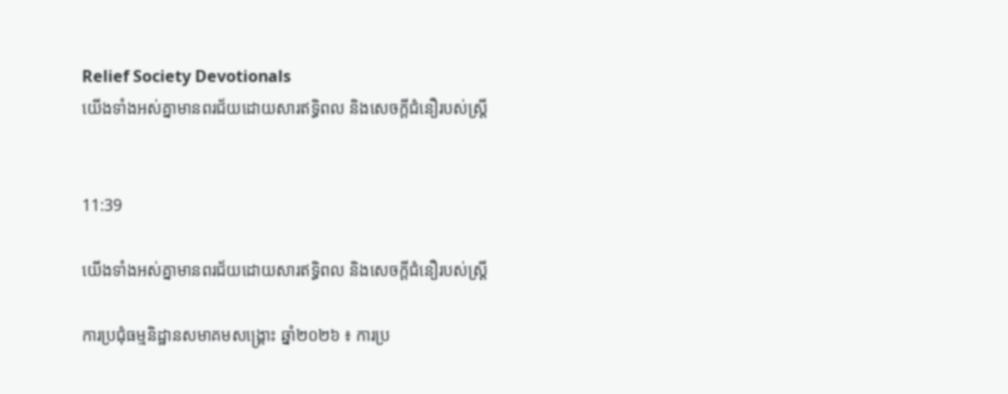Relief Society Devotionals
យើងទាំងអស់គ្នាមានពរជ័យដោយសារឥទ្ធិពល និងសេចក្តីជំនឿរបស់ស្ត្រី


11:39

យើងទាំងអស់គ្នាមានពរជ័យដោយសារឥទ្ធិពល និងសេចក្តីជំនឿរបស់ស្ត្រី

ការប្រជុំធម្មនិដ្ឋានសមាគមសង្គ្រោះ ឆ្នាំ២០២៦ ៖ ការប្រ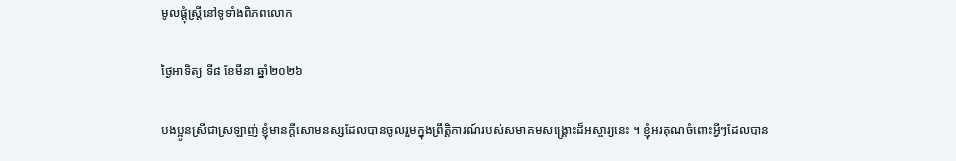មូលផ្តុំស្ត្រីនៅទូទាំងពិភពលោក

ថ្ងៃអាទិត្យ ទី៨ ខែមីនា ឆ្នាំ២០២៦

បងប្អូនស្រីជាស្រឡាញ់ ខ្ញុំមានក្តីសោមនស្សដែលបានចូលរួមក្នុងព្រឹត្តិការណ៍របស់សមាគមសង្គ្រោះដ៏អស្ចារ្យនេះ ។ ខ្ញុំអរគុណចំពោះអ្វីៗដែលបាន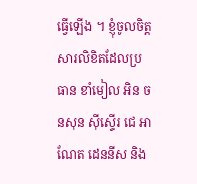ធ្វើឡើង ។ ខ្ញុំចូលចិត្តសារលិខិតដែលប្រធាន ខាំមៀល អិន ចនសុន ស៊ីស្ទើរ ជេ អាណែត ដេននីស និង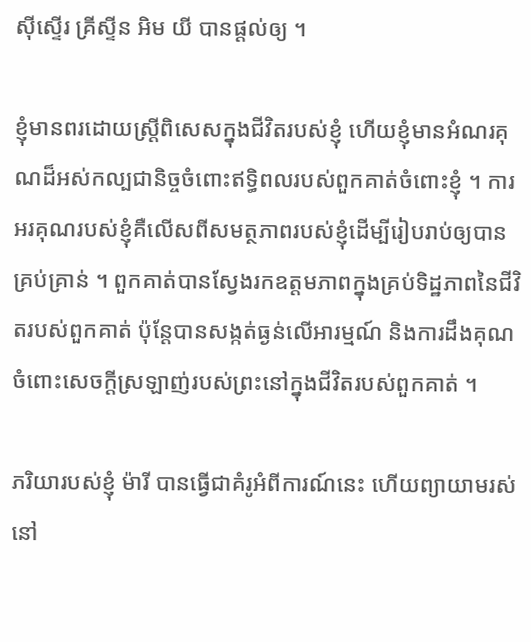ស៊ីស្ទើរ គ្រីស្ទីន អិម យី បានផ្ដល់ឲ្យ ។

ខ្ញុំមានពរដោយស្ត្រីពិសេសក្នុងជីវិតរបស់ខ្ញុំ ហើយខ្ញុំមានអំណរគុណដ៏អស់កល្បជានិច្ចចំពោះឥទ្ធិពលរបស់ពួកគាត់ចំពោះខ្ញុំ ។ ការអរគុណរបស់ខ្ញុំគឺលើសពីសមត្ថភាពរបស់ខ្ញុំដើម្បីរៀបរាប់ឲ្យបានគ្រប់គ្រាន់ ។ ពួកគាត់បានស្វែងរកឧត្តមភាពក្នុងគ្រប់ទិដ្ឋភាពនៃជីវិតរបស់ពួកគាត់ ប៉ុន្តែបានសង្កត់ធ្ងន់លើអារម្មណ៍ និងការដឹងគុណចំពោះសេចក្តីស្រឡាញ់របស់ព្រះនៅក្នុងជីវិតរបស់ពួកគាត់ ។

ភរិយារបស់ខ្ញុំ ម៉ារី បានធ្វើជាគំរូអំពីការណ៍នេះ ហើយព្យាយាមរស់នៅ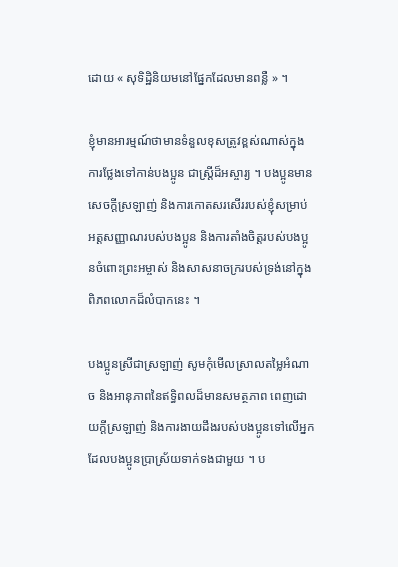ដោយ « សុទិដ្ឋិនិយមនៅផ្នែកដែលមានពន្លឺ » ។

ខ្ញុំមានអារម្មណ៍ថាមានទំនួលខុសត្រូវខ្ពស់ណាស់ក្នុងការថ្លែងទៅកាន់បងប្អូន ជាស្ត្រីដ៏អស្ចារ្យ ។ បងប្អូនមានសេចក្តីស្រឡាញ់ និងការកោតសរសើររបស់ខ្ញុំសម្រាប់អត្តសញ្ញាណរបស់បងប្អូន និងការតាំងចិត្តរបស់បងប្អូនចំពោះព្រះអម្ចាស់ និងសាសនាចក្ររបស់ទ្រង់នៅក្នុងពិភពលោកដ៏លំបាកនេះ ។

បងប្អូនស្រីជាស្រឡាញ់ សូមកុំមើលស្រាលតម្លៃអំណាច និងអានុភាពនៃឥទ្ធិពលដ៏មានសមត្ថភាព ពេញដោយក្តីស្រឡាញ់ និងការងាយដឹងរបស់បងប្អូនទៅលើអ្នកដែលបងប្អូនប្រាស្រ័យទាក់ទងជាមួយ ។ ប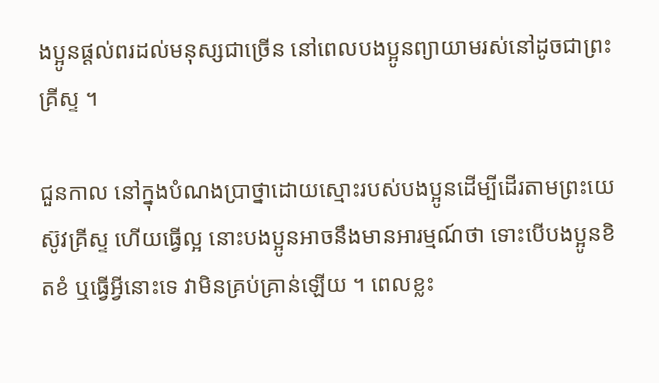ងប្អូនផ្ដល់ពរដល់មនុស្សជាច្រើន នៅពេលបងប្អូនព្យាយាមរស់នៅដូចជាព្រះគ្រីស្ទ ។

ជួនកាល នៅក្នុងបំណងប្រាថ្នាដោយស្មោះរបស់បងប្អូនដើម្បីដើរតាមព្រះយេស៊ូវគ្រីស្ទ ហើយធ្វើល្អ នោះបងប្អូនអាចនឹងមានអារម្មណ៍ថា ទោះបើបងប្អូនខិតខំ ឬធ្វើអ្វីនោះទេ វាមិនគ្រប់គ្រាន់ឡើយ ។ ពេលខ្លះ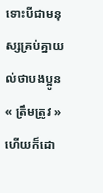ទោះបីជាមនុស្សគ្រប់គ្នាយល់ថាបងប្អូន « ត្រឹមត្រូវ » ហើយក៏ដោ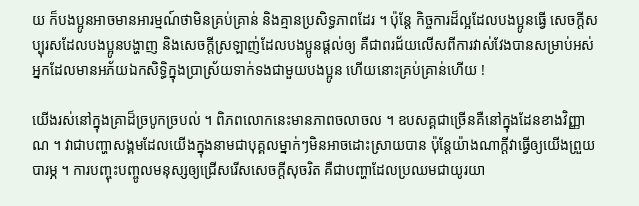យ ក៏បងប្អូនអាចមានអារម្មណ៍ថាមិនគ្រប់គ្រាន់ និងគ្មានប្រសិទ្ធភាពដែរ ។ ប៉ុន្តែ កិច្ចការដ៏ល្អដែលបងប្អូនធ្វើ សេចក្តីសប្បុរសដែលបងប្អូនបង្ហាញ និងសេចក្តីស្រឡាញ់ដែលបងប្អូនផ្ដល់ឲ្យ គឺជាពរជ័យលើសពីការវាស់វែងបានសម្រាប់អស់អ្នកដែលមានអភ័យឯកសិទ្ធិក្នុងប្រាស្រ័យទាក់ទងជាមួយបងប្អូន ហើយនោះគ្រប់គ្រាន់ហើយ !

យើងរស់នៅក្នុងគ្រាដ៏ច្របូកច្របល់ ។ ពិភពលោកនេះមានភាពចលាចល ។ ឧបសគ្គជាច្រើនគឺនៅក្នុងដែនខាងវិញ្ញាណ ។ វាជាបញ្ហាសង្គមដែលយើងក្នុងនាមជាបុគ្គលម្នាក់ៗមិនអាចដោះស្រាយបាន ប៉ុន្តែយ៉ាងណាក្តីវាធ្វើឲ្យយើងព្រួយបារម្ភ ។ ការបញ្ចុះបញ្ចូលមនុស្សឲ្យជ្រើសរើសសេចក្តីសុចរិត គឺជាបញ្ហាដែលប្រឈមជាយូរយា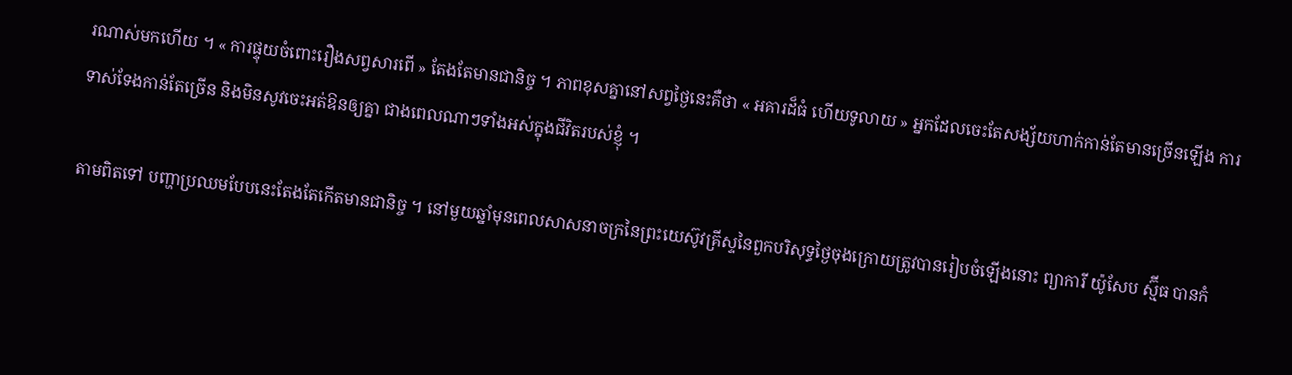រណាស់មកហើយ ។ « ការផ្ទុយចំពោះរឿងសព្វសារពើ » តែងតែមានជានិច្ច ។ ភាពខុសគ្នានៅសព្វថ្ងៃនេះគឺថា « អគារដ៏ធំ ហើយទូលាយ » អ្នកដែលចេះតែសង្ស័យហាក់កាន់តែមានច្រើនឡើង ការទាស់ទែងកាន់តែច្រើន និងមិនសូវចេះអត់ឱនឲ្យគ្នា ជាងពេលណាៗទាំងអស់ក្នុងជីវិតរបស់ខ្ញុំ ។

តាមពិតទៅ បញ្ហាប្រឈមបែបនេះតែងតែកើតមានជានិច្ច ។ នៅមួយឆ្នាំមុនពេលសាសនាចក្រនៃព្រះយេស៊ូវគ្រីស្ទនៃពួកបរិសុទ្ធថ្ងៃចុងក្រោយត្រូវបានរៀបចំឡើងនោះ ព្យាការី យ៉ូសែប ស្ម៊ីធ បានកំ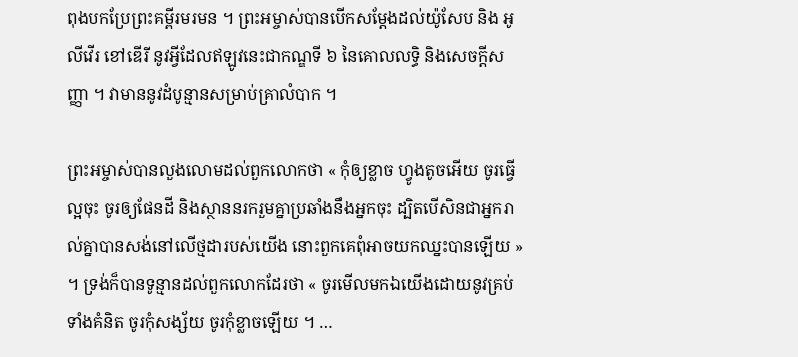ពុងបកប្រែព្រះគម្ពីរមរមន ។ ព្រះអម្ចាស់បានបើកសម្ដែងដល់យ៉ូសែប និង អូលីវើរ ខៅឌើរី នូវអ្វីដែលឥឡូវនេះជាកណ្ឌទី ៦ នៃគោលលទ្ធិ និងសេចក្ដីសញ្ញា ។ វាមាននូវដំបូន្មានសម្រាប់គ្រាលំបាក ។

ព្រះអម្ចាស់បានលួងលោមដល់ពួកលោកថា « កុំឲ្យខ្លាច ហ្វូងតូចអើយ ចូរធ្វើល្អចុះ ចូរឲ្យផែនដី និងស្ថាននរករួមគ្នាប្រឆាំងនឹងអ្នកចុះ ដ្បិតបើសិនជាអ្នករាល់គ្នាបានសង់នៅលើថ្មដារបស់យើង នោះពួកគេពុំអាចយកឈ្នះបានឡើយ » ។ ទ្រង់ក៏បានទូន្មានដល់ពួកលោកដែរថា « ចូរមើលមកឯយើងដោយនូវគ្រប់ទាំងគំនិត ចូរកុំសង្ស័យ ចូរកុំខ្លាចឡើយ ។ …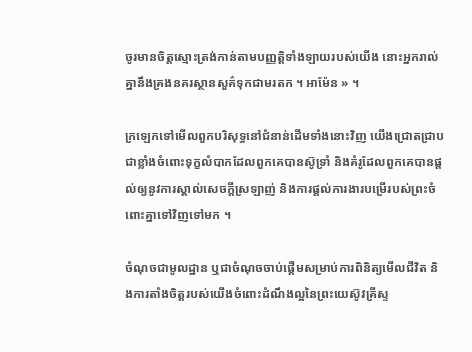ចូរមានចិត្តស្មោះត្រង់កាន់តាមបញ្ញត្តិទាំងឡាយរបស់យើង នោះអ្នករាល់គ្នានឹងគ្រងនគរស្ថានសួគ៌ទុកជាមរតក ។ អាម៉ែន » ។

ក្រឡេកទៅមើលពួកបរិសុទ្ធនៅជំនាន់ដើមទាំងនោះវិញ យើងជ្រោតជ្រាបជាខ្លាំងចំពោះទុក្ខលំបាកដែលពួកគេបានស៊ូទ្រាំ និងគំរូដែលពួកគេបានផ្តល់ឲ្យនូវការស្គាល់សេចក្តីស្រឡាញ់ និងការផ្ដល់ការងារបម្រើរបស់ព្រះចំពោះគ្នាទៅវិញទៅមក ។

ចំណុចជាមូលដ្ឋាន ឬជាចំណុចចាប់ផ្តើមសម្រាប់ការពិនិត្យមើលជីវិត និងការតាំងចិត្តរបស់យើងចំពោះដំណឹងល្អនៃព្រះយេស៊ូវគ្រីស្ទ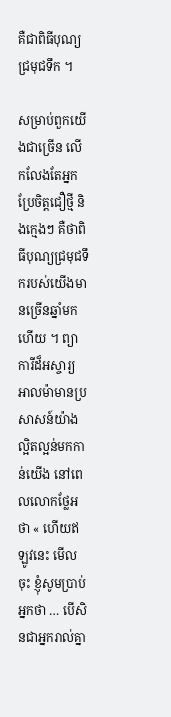គឺជាពិធីបុណ្យជ្រមុជទឹក ។

សម្រាប់ពួកយើងជាច្រើន លើកលែងតែអ្នកប្រែចិត្តជឿថ្មី និងក្មេងៗ គឺថាពិធីបុណ្យជ្រមុជទឹករបស់យើងមានច្រើនឆ្នាំមកហើយ ។ ព្យាការីដ៏អស្ចារ្យ អាលម៉ាមានប្រសាសន៍យ៉ាងល្អិតល្អន់មកកាន់យើង នៅពេលលោកថ្លែអថា « ហើយឥឡូវនេះ មើលចុះ ខ្ញុំសូមប្រាប់អ្នកថា … បើសិនជាអ្នករាល់គ្នា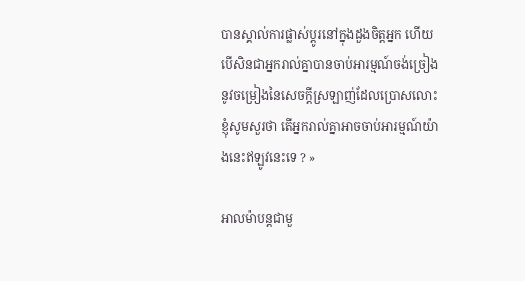បានស្គាល់ការផ្លាស់ប្ដូរនៅក្នុងដួងចិត្តអ្នក ហើយបើសិនជាអ្នករាល់គ្នាបានចាប់អារម្មណ៍ចង់ច្រៀងនូវចម្រៀងនៃសេចក្ដីស្រឡាញ់ដែលប្រោសលោះ ខ្ញុំសូមសួរថា តើអ្នករាល់គ្នាអាចចាប់អារម្មណ៍យ៉ាងនេះឥឡូវនេះទេ ? »

អាលម៉ាបន្តជាមួ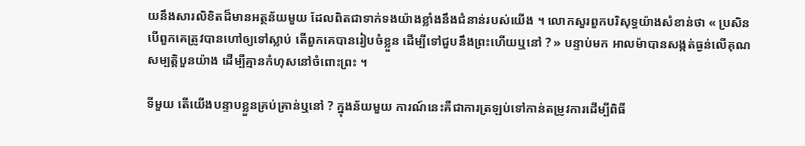យនឹងសារលិខិតដ៏មានអត្ថន័យមួយ ដែលពិតជាទាក់ទងយ៉ាងខ្លាំងនឹងជំនាន់របស់យើង ។ លោកសួរពួកបរិសុទ្ធយ៉ាងសំខាន់ថា « ប្រសិនបើពួកគេត្រូវបានហៅឲ្យទៅស្លាប់ តើពួកគេបានរៀបចំខ្លួន ដើម្បីទៅជួបនឹងព្រះហើយឬនៅ ? » បន្ទាប់មក អាលម៉ាបានសង្កត់ធ្ងន់លើគុណសម្បត្ដិបួនយ៉ាង ដើម្បីគ្មានកំហុសនៅចំពោះព្រះ ។

ទីមួយ តើយើងបន្ទាបខ្លួនគ្រប់គ្រាន់ឬនៅ ? ក្នុងន័យមួយ ការណ៍នេះគឺជាការត្រឡប់ទៅកាន់តម្រូវការដើម្បីពិធី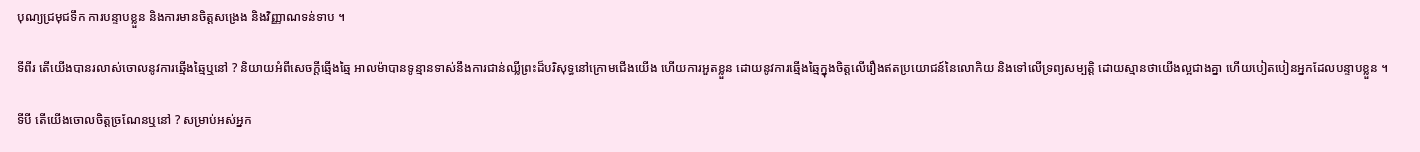បុណ្យជ្រមុជទឹក ការបន្ទាបខ្លួន និងការមានចិត្តសង្រេង និងវិញ្ញាណទន់ទាប ។

ទីពីរ តើយើងបានរលាស់ចោលនូវការឆ្មើងឆ្មៃឬនៅ ? និយាយអំពីសេចក្តីឆ្មើងឆ្មៃ អាលម៉ាបានទូន្មានទាស់នឹងការជាន់ឈ្លីព្រះដ៏បរិសុទ្ធនៅក្រោមជើងយើង ហើយការអួតខ្លួន ដោយនូវការឆ្មើងឆ្មៃក្នុងចិត្តលើរឿងឥតប្រយោជន៍នៃលោកិយ និងទៅលើទ្រព្យសម្បត្តិ ដោយស្មានថាយើងល្អជាងគ្នា ហើយបៀតបៀនអ្នកដែលបន្ទាបខ្លួន ។

ទីបី តើយើងចោលចិត្តច្រណែនឬនៅ ? សម្រាប់អស់អ្នក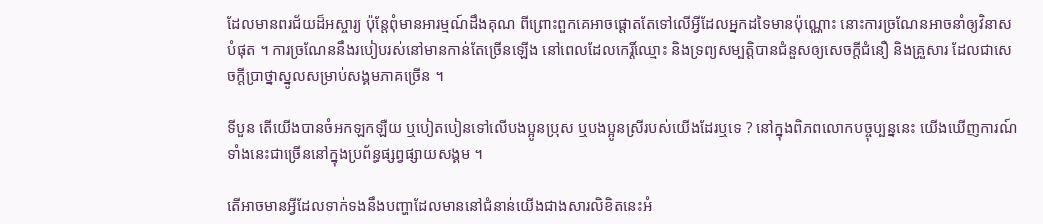ដែលមានពរជ័យដ៏អស្ចារ្យ ប៉ុន្តែពុំមានអារម្មណ៍ដឹងគុណ ពីព្រោះពួកគេអាចផ្តោតតែទៅលើអ្វីដែលអ្នកដទៃមានប៉ុណ្ណោះ នោះការច្រណែនអាចនាំឲ្យវិនាសបំផុត ។ ការច្រណែននឹងរបៀបរស់នៅមានកាន់តែច្រើនឡើង នៅពេលដែលកេរ្តិ៍ឈ្មោះ និងទ្រព្យសម្បត្តិបានជំនួសឲ្យសេចក្តីជំនឿ និងគ្រួសារ ដែលជាសេចក្តីប្រាថ្នាស្នូលសម្រាប់សង្គមភាគច្រើន ។

ទីបួន តើយើងបានចំអកឡកឡឺយ ឬបៀតបៀនទៅលើបងប្អូនប្រុស ឬបងប្អូនស្រីរបស់យើងដែរឬទេ ? នៅក្នុងពិភពលោកបច្ចុប្បន្ននេះ យើងឃើញការណ៍ទាំងនេះជាច្រើននៅក្នុងប្រព័ន្ធផ្សព្វផ្សាយសង្គម ។

តើអាចមានអ្វីដែលទាក់ទងនឹងបញ្ហាដែលមាននៅជំនាន់យើងជាងសារលិខិតនេះអំ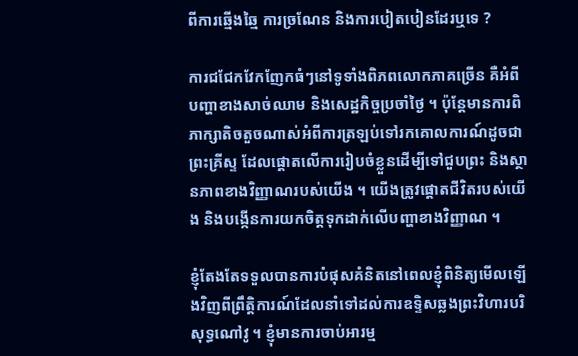ពីការឆ្មើងឆ្មៃ ការច្រណែន និងការបៀតបៀនដែរឬទេ ?

ការជជែកវែកញែកធំៗនៅទូទាំងពិភពលោកភាគច្រើន គឺអំពីបញ្ហាខាងសាច់ឈាម និងសេដ្ឋកិច្ចប្រចាំថ្ងៃ ។ ប៉ុន្តែមានការពិភាក្សាតិចតួចណាស់អំពីការត្រឡប់ទៅរកគោលការណ៍ដូចជាព្រះគ្រីស្ទ ដែលផ្តោតលើការរៀបចំខ្លួនដើម្បីទៅជួបព្រះ និងស្ថានភាពខាងវិញ្ញាណរបស់យើង ។ យើងត្រូវផ្ដោតជីវិតរបស់យើង និងបង្កើនការយកចិត្តទុកដាក់លើបញ្ហាខាងវិញ្ញាណ ។

ខ្ញុំតែងតែទទួលបានការបំផុសគំនិតនៅពេលខ្ញុំពិនិត្យមើលឡើងវិញពីព្រឹត្តិការណ៍ដែលនាំទៅដល់ការឧទ្ទិសឆ្លងព្រះវិហារបរិសុទ្ធណៅវូ ។ ខ្ញុំមានការចាប់អារម្ម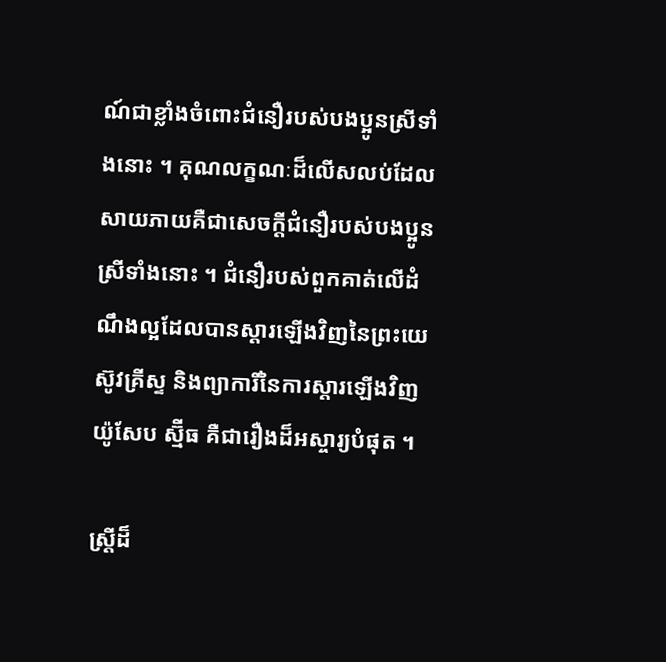ណ៍ជាខ្លាំងចំពោះជំនឿរបស់បងប្អូនស្រីទាំងនោះ ។ គុណលក្ខណៈដ៏លើសលប់ដែលសាយភាយគឺជាសេចក្តីជំនឿរបស់បងប្អូនស្រីទាំងនោះ ។ ជំនឿរបស់ពួកគាត់លើដំណឹងល្អដែលបានស្ដារឡើងវិញនៃព្រះយេស៊ូវគ្រីស្ទ និងព្យាការីនៃការស្ដារឡើងវិញ យ៉ូសែប ស្ម៊ីធ គឺជារឿងដ៏អស្ចារ្យបំផុត ។

ស្ត្រីដ៏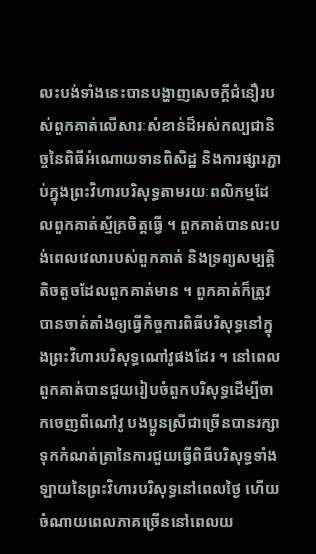លះបង់ទាំងនេះបានបង្ហាញសេចក្តីជំនឿរបស់ពួកគាត់លើសារៈសំខាន់ដ៏អស់កល្បជានិច្ចនៃពិធីអំណោយទានពិសិដ្ឋ និងការផ្សារភ្ជាប់ក្នុងព្រះវិហារបរិសុទ្ធតាមរយៈពលិកម្មដែលពួកគាត់ស្ម័គ្រចិត្តធ្វើ ។ ពួកគាត់បានលះបង់ពេលវេលារបស់ពួកគាត់ និងទ្រព្យសម្បត្តិតិចតួចដែលពួកគាត់មាន ។ ពួកគាត់ក៏ត្រូវបានចាត់តាំងឲ្យធ្វើកិច្ចការពិធីបរិសុទ្ធនៅក្នុងព្រះវិហារបរិសុទ្ធណៅវូផងដែរ ។ នៅពេលពួកគាត់បានជួយរៀបចំពួកបរិសុទ្ធដើម្បីចាកចេញពីណៅវូ បងប្អូនស្រីជាច្រើនបានរក្សាទុកកំណត់ត្រានៃការជួយធ្វើពិធីបរិសុទ្ធទាំងឡាយនៃព្រះវិហារបរិសុទ្ធនៅពេលថ្ងៃ ហើយចំណាយពេលភាគច្រើននៅពេលយ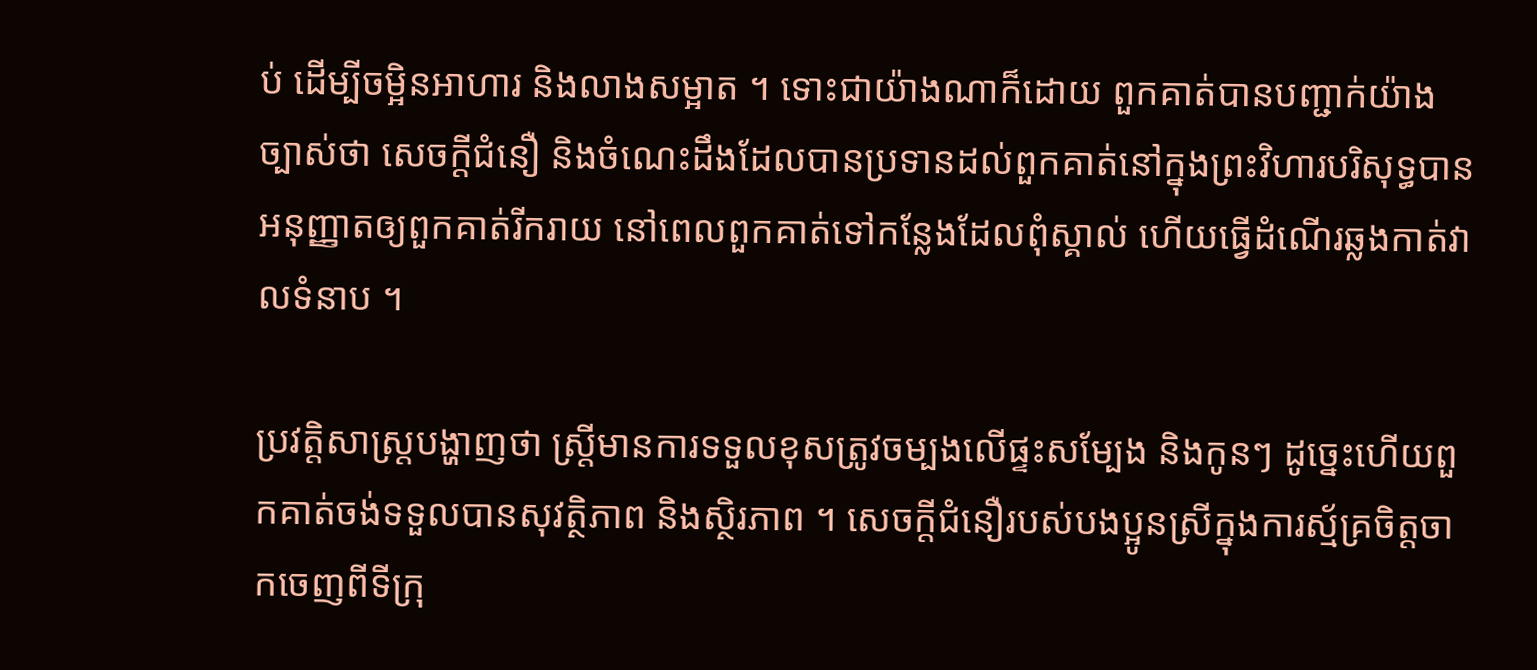ប់ ដើម្បីចម្អិនអាហារ និងលាងសម្អាត ។ ទោះជាយ៉ាងណាក៏ដោយ ពួកគាត់បានបញ្ជាក់យ៉ាងច្បាស់ថា សេចក្តីជំនឿ និងចំណេះដឹងដែលបានប្រទានដល់ពួកគាត់នៅក្នុងព្រះវិហារបរិសុទ្ធបានអនុញ្ញាតឲ្យពួកគាត់រីករាយ នៅពេលពួកគាត់ទៅកន្លែងដែលពុំស្គាល់ ហើយធ្វើដំណើរឆ្លងកាត់វាលទំនាប ។

ប្រវត្តិសាស្ត្របង្ហាញថា ស្ត្រីមានការទទួលខុសត្រូវចម្បងលើផ្ទះសម្បែង និងកូនៗ ដូច្នេះហើយពួកគាត់ចង់ទទួលបានសុវត្ថិភាព និងស្ថិរភាព ។ សេចក្តីជំនឿរបស់បងប្អូនស្រីក្នុងការស្ម័គ្រចិត្តចាកចេញពីទីក្រុ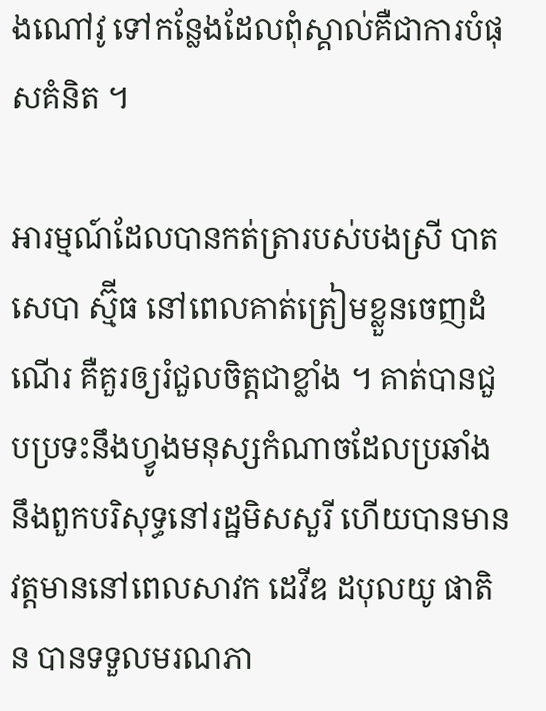ងណៅវូ ទៅកន្លែងដែលពុំស្គាល់គឺជាការបំផុសគំនិត ។

អារម្មណ៍ដែលបានកត់ត្រារបស់បងស្រី បាតសេបា ស្ម៊ីធ នៅពេលគាត់ត្រៀមខ្លួនចេញដំណើរ គឺគួរឲ្យរំជួលចិត្តជាខ្លាំង ។ គាត់បានជួបប្រទះនឹងហ្វូងមនុស្សកំណាចដែលប្រឆាំងនឹងពួកបរិសុទ្ធនៅរដ្ឋមិសសួរី ហើយបានមានវត្តមាននៅពេលសាវក ដេវីឌ ដបុលយូ ផាតិន បានទទួលមរណភា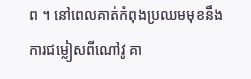ព ។ នៅពេលគាត់កំពុងប្រឈមមុខនឹងការជម្លៀសពីណៅវូ គា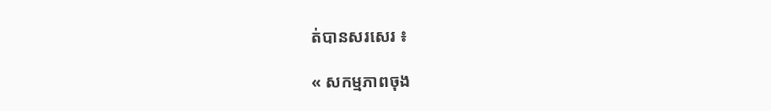ត់បានសរសេរ ៖

« សកម្មភាពចុង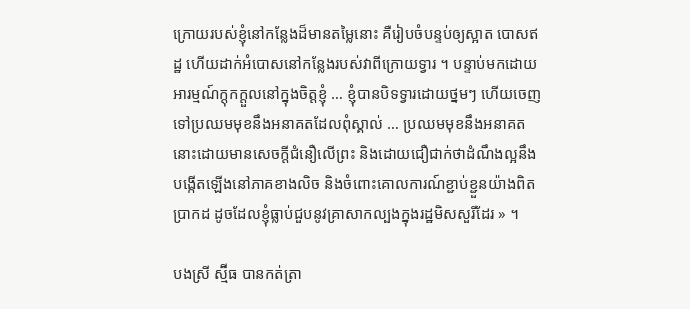ក្រោយរបស់ខ្ញុំនៅកន្លែងដ៏មានតម្លៃនោះ គឺរៀបចំបន្ទប់ឲ្យស្អាត បោសឥដ្ឋ ហើយដាក់អំបោសនៅកន្លែងរបស់វាពីក្រោយទ្វារ ។ បន្ទាប់មកដោយអារម្មណ៍ក្ដុកក្ដួលនៅក្នុងចិត្តខ្ញុំ … ខ្ញុំបានបិទទ្វារដោយថ្នមៗ ហើយចេញទៅប្រឈមមុខនឹងអនាគតដែលពុំស្គាល់ … ប្រឈមមុខនឹងអនាគតនោះដោយមានសេចក្តីជំនឿលើព្រះ និងដោយជឿជាក់ថាដំណឹងល្អនឹងបង្កើតឡើងនៅភាគខាងលិច និងចំពោះគោលការណ៍ខ្ជាប់ខ្ជួនយ៉ាងពិតប្រាកដ ដូចដែលខ្ញុំធ្លាប់ជួបនូវគ្រាសាកល្បងក្នុងរដ្ឋមិសសួរីដែរ » ។

បងស្រី ស្ម៊ីធ បានកត់ត្រា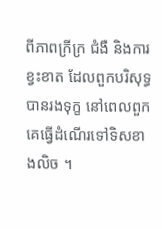ពីភាពក្រីក្រ ជំងឺ និងការខ្វះខាត ដែលពួកបរិសុទ្ធបានរងទុក្ខ នៅពេលពួកគេធ្វើដំណើរទៅទិសខាងលិច ។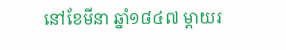នៅខែមីនា ឆ្នាំ១៨៤៧ ម្តាយរ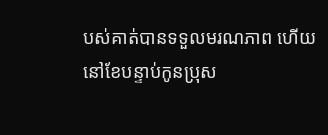បស់គាត់បានទទួលមរណភាព ហើយនៅខែបន្ទាប់កូនប្រុស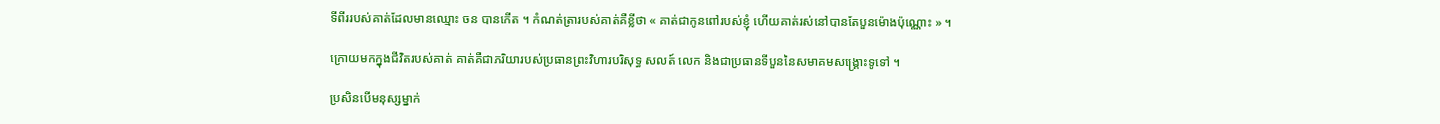ទីពីររបស់គាត់ដែលមានឈ្មោះ ចន បានកើត ។ កំណត់ត្រារបស់គាត់គឺខ្លីថា « គាត់ជាកូនពៅរបស់ខ្ញុំ ហើយគាត់រស់នៅបានតែបួនម៉ោងប៉ុណ្ណោះ » ។

ក្រោយមកក្នុងជីវិតរបស់គាត់ គាត់គឺជាភរិយារបស់ប្រធានព្រះវិហារបរិសុទ្ធ សលត៍ លេក និងជាប្រធានទីបួននៃសមាគមសង្រ្គោះទូទៅ ។

ប្រសិនបើមនុស្សម្នាក់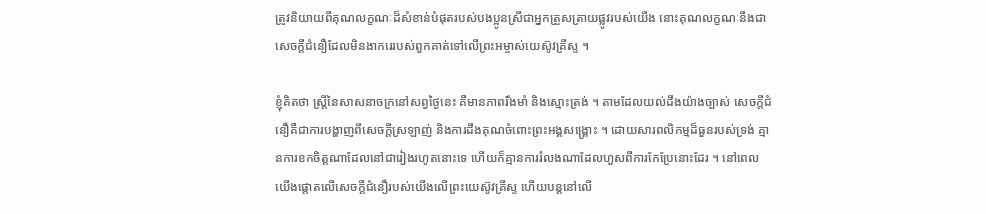ត្រូវនិយាយពីគុណលក្ខណៈដ៏សំខាន់បំផុតរបស់បងប្អូនស្រីជាអ្នកត្រួសត្រាយផ្លូវរបស់យើង នោះគុណលក្ខណៈនឹងជាសេចក្តីជំនឿដែលមិនងាករេរបស់ពួកគាត់ទៅលើព្រះអម្ចាស់យេស៊ូវគ្រីស្ទ ។

ខ្ញុំគិតថា ស្ត្រីនៃសាសនាចក្រនៅសព្វថ្ងៃនេះ គឺមានភាពរឹងមាំ និងស្មោះត្រង់ ។ តាមដែលយល់ដឹងយ៉ាងច្បាស់ សេចក្តីជំនឿគឺជាការបង្ហាញពីសេចក្ដីស្រឡាញ់ និងការដឹងគុណចំពោះព្រះអង្គសង្គ្រោះ ។ ដោយសារពលិកម្មដ៏ធួនរបស់ទ្រង់ គ្មានការខកចិត្តណាដែលនៅជារៀងរហូតនោះទេ ហើយក៏គ្មានការរំលងណាដែលហួសពីការកែប្រែនោះដែរ ។ នៅពេលយើងផ្តោតលើសេចក្តីជំនឿរបស់យើងលើព្រះយេស៊ូវគ្រីស្ទ ហើយបន្តនៅលើ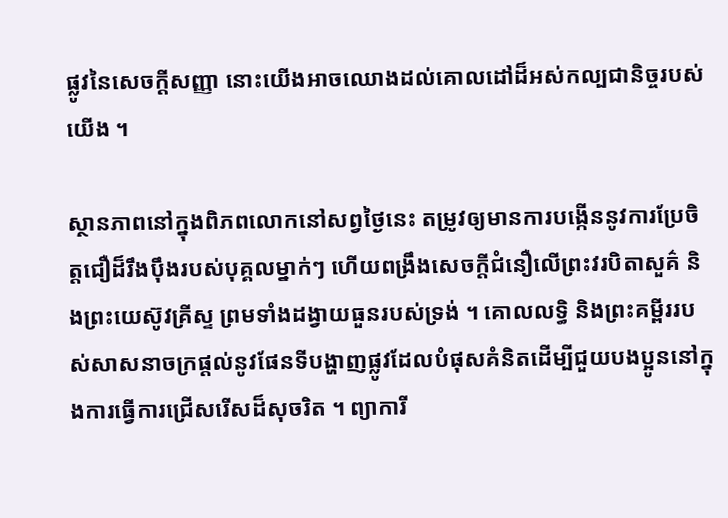ផ្លូវនៃសេចក្តីសញ្ញា នោះយើងអាចឈោងដល់គោលដៅដ៏អស់កល្បជានិច្ចរបស់យើង ។

ស្ថានភាពនៅក្នុងពិភពលោកនៅសព្វថ្ងៃនេះ តម្រូវឲ្យមានការបង្កើននូវការប្រែចិត្តជឿដ៏រឹងប៉ឹងរបស់បុគ្គលម្នាក់ៗ ហើយពង្រឹងសេចក្ដីជំនឿលើព្រះវរបិតាសួគ៌ និងព្រះយេស៊ូវគ្រីស្ទ ព្រមទាំងដង្វាយធួនរបស់ទ្រង់ ។ គោលលទ្ធិ និងព្រះគម្ពីររបស់សាសនាចក្រផ្តល់នូវផែនទីបង្ហាញផ្លូវដែលបំផុសគំនិតដើម្បីជួយបងប្អូននៅក្នុងការធ្វើការជ្រើសរើសដ៏សុចរិត ។ ព្យាការី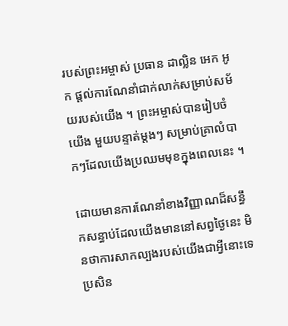របស់ព្រះអម្ចាស់ ប្រធាន ដាល្លិន អេក អូក ផ្តល់ការណែនាំជាក់លាក់សម្រាប់សម័យរបស់យើង ។ ព្រះអម្ចាស់បានរៀបចំយើង មួយបន្ទាត់ម្តងៗ សម្រាប់គ្រាលំបាកៗដែលយើងប្រឈមមុខក្នុងពេលនេះ ។

ដោយមានការណែនាំខាងវិញ្ញាណដ៏សន្ធឹកសន្ធាប់ដែលយើងមាននៅសព្វថ្ងៃនេះ មិនថាការសាកល្បងរបស់យើងជាអ្វីនោះទេ ប្រសិន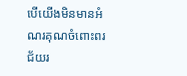បើយើងមិនមានអំណរគុណចំពោះពរជ័យរ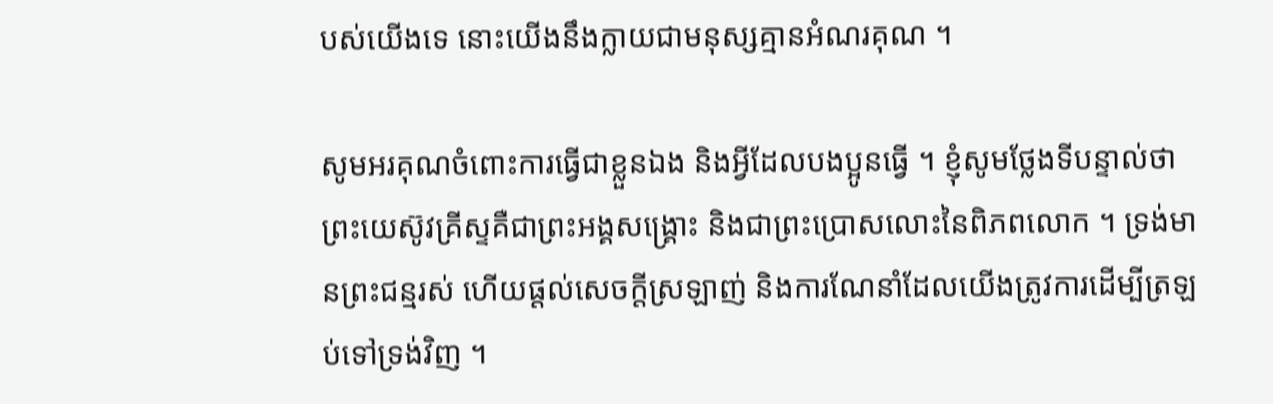បស់យើងទេ នោះយើងនឹងក្លាយជាមនុស្សគ្មានអំណរគុណ ។

សូមអរគុណចំពោះការធ្វើជាខ្លួនឯង និងអ្វីដែលបងប្អូនធ្វើ ។ ខ្ញុំសូមថ្លែងទីបន្ទាល់ថា ព្រះយេស៊ូវគ្រីស្ទគឺជាព្រះអង្គសង្គ្រោះ និងជាព្រះប្រោសលោះនៃពិភពលោក ។ ទ្រង់មានព្រះជន្មរស់ ហើយផ្ដល់សេចក្ដីស្រឡាញ់ និងការណែនាំដែលយើងត្រូវការដើម្បីត្រឡប់ទៅទ្រង់វិញ ។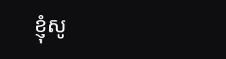ខ្ញុំសូ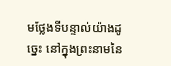មថ្លែងទីបន្ទាល់យ៉ាងដូច្នេះ នៅក្នុងព្រះនាមនៃ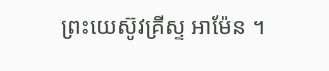ព្រះយេស៊ូវគ្រីស្ទ អាម៉ែន ។